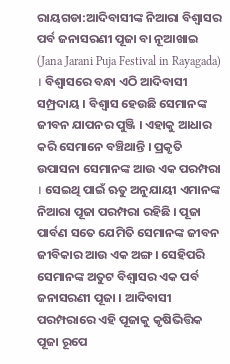ରାୟଗଡା:ଆଦିବାସୀଙ୍କ ନିଆରା ବିଶ୍ବାସର ପର୍ବ ଜନାସରଣୀ ପୂଜା ବା ନୂଆଖାଇ (Jana Jarani Puja Festival in Rayagada) । ବିଶ୍ବାସରେ ବନ୍ଧା ଏଠି ଆଦିବାସୀ ସମ୍ପ୍ରଦାୟ । ବିଶ୍ବାସ ହେଉଛି ସେମାନଙ୍କ ଜୀବନ ଯାପନର ପୁଞ୍ଜି । ଏହାକୁ ଆଧାର କରି ସେମାନେ ବଞ୍ଚିଥାନ୍ତି । ପ୍ରକୃତି ଉପାସନା ସେମାନଙ୍କ ଆଉ ଏକ ପରମ୍ପରା । ସେଇଥି ପାଇଁ ଋତୁ ଅନୁଯାୟୀ ଏମାନଙ୍କ ନିଆରା ପୂଜା ପରମ୍ପରା ରହିଛି । ପୂଜା ପାର୍ବଣ ସତେ ଯେମିତି ସେମାନଙ୍କ ଜୀବନ ଜୀବିକାର ଆଉ ଏକ ଅଙ୍ଗ । ସେହିପରି ସେମାନଙ୍କ ଅତୁଟ ବିଶ୍ବାସର ଏକ ପର୍ବ ଜନାସରଣୀ ପୂଜା । ଆଦିବାସୀ ପରମ୍ପରାରେ ଏହି ପୂଜାକୁ କୃଷିଭିତ୍ତିକ ପୂଜା ରୂପେ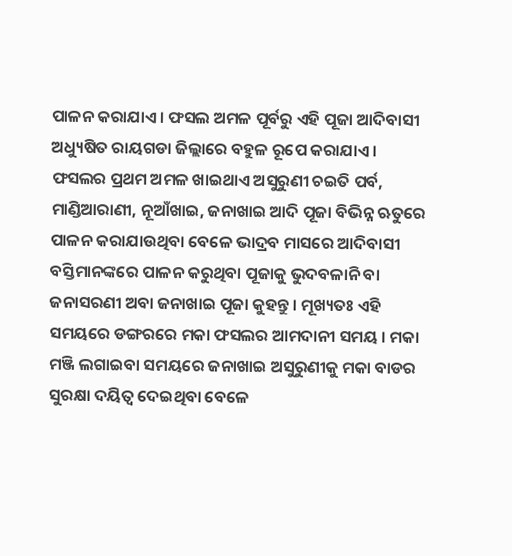ପାଳନ କରାଯାଏ । ଫସଲ ଅମଳ ପୂର୍ବରୁ ଏହି ପୂଜା ଆଦିବାସୀ ଅଧ୍ୟୁଷିତ ରାୟଗଡା ଜିଲ୍ଲାରେ ବହୁଳ ରୂପେ କରାଯାଏ ।
ଫସଲର ପ୍ରଥମ ଅମଳ ଖାଇଥାଏ ଅସୁରୁଣୀ ଚଇତି ପର୍ବ, ମାଣ୍ଡିଆରାଣୀ, ନୂଆଁଖାଇ, ଜନାଖାଇ ଆଦି ପୂଜା ବିଭିନ୍ନ ଋତୁରେ ପାଳନ କରାଯାଉଥିବା ବେଳେ ଭାଦ୍ରବ ମାସରେ ଆଦିବାସୀ ବସ୍ତିମାନଙ୍କରେ ପାଳନ କରୁଥିବା ପୂଜାକୁ ଭୁଦବଳାନି ବା ଜନାସରଣୀ ଅବା ଜନାଖାଇ ପୂଜା କୁହନ୍ତୁ । ମୂଖ୍ୟତଃ ଏହି ସମୟରେ ଡଙ୍ଗରରେ ମକା ଫସଲର ଆମଦାନୀ ସମୟ । ମକା ମଞ୍ଜି ଲଗାଇବା ସମୟରେ ଜନାଖାଇ ଅସୁରୁଣୀକୁ ମକା ବାଡର ସୁରକ୍ଷା ଦୟିତ୍ଵ ଦେଇଥିବା ବେଳେ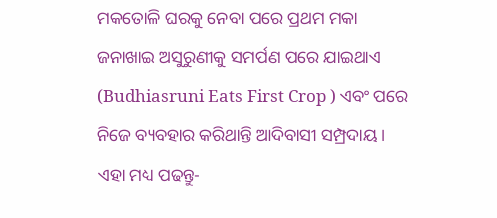ମକତୋଳି ଘରକୁ ନେବା ପରେ ପ୍ରଥମ ମକା ଜନାଖାଇ ଅସୁରୁଣୀକୁ ସମର୍ପଣ ପରେ ଯାଇଥାଏ (Budhiasruni Eats First Crop ) ଏବଂ ପରେ ନିଜେ ବ୍ୟବହାର କରିଥାନ୍ତି ଆଦିବାସୀ ସମ୍ପ୍ରଦାୟ ।
ଏହା ମଧ୍ୟ ପଢନ୍ତୁ-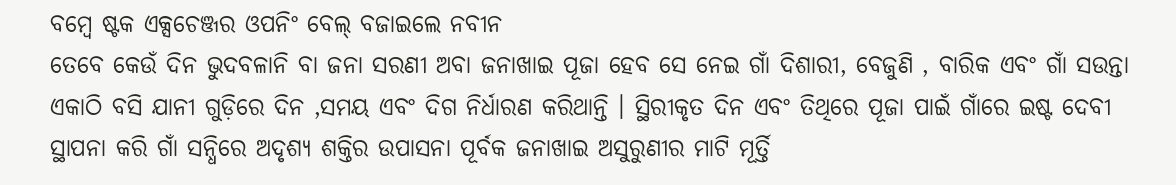ବମ୍ବେ ଷ୍ଟକ ଏକ୍ସଚେଞ୍ଜର ଓପନିଂ ବେଲ୍ ବଜାଇଲେ ନବୀନ
ତେବେ କେଉଁ ଦିନ ଭୁଦବଳାନି ବା ଜନା ସରଣୀ ଅବା ଜନାଖାଇ ପୂଜା ହେବ ସେ ନେଇ ଗାଁ ଦିଶାରୀ, ବେଜୁଣି , ବାରିକ ଏବଂ ଗାଁ ସଉନ୍ତା ଏକାଠି ବସି ଯାନୀ ଗୁଡ଼ିରେ ଦିନ ,ସମୟ ଏବଂ ଦିଗ ନିର୍ଧାରଣ କରିଥାନ୍ତି । ସ୍ଥିରୀକୃତ ଦିନ ଏବଂ ତିଥିରେ ପୂଜା ପାଇଁ ଗାଁରେ ଇଷ୍ଟ ଦେବୀ ସ୍ଥାପନା କରି ଗାଁ ସନ୍ଧିରେ ଅଦୃଶ୍ୟ ଶକ୍ତିର ଉପାସନା ପୂର୍ବକ ଜନାଖାଇ ଅସୁରୁଣୀର ମାଟି ମୂର୍ତ୍ତି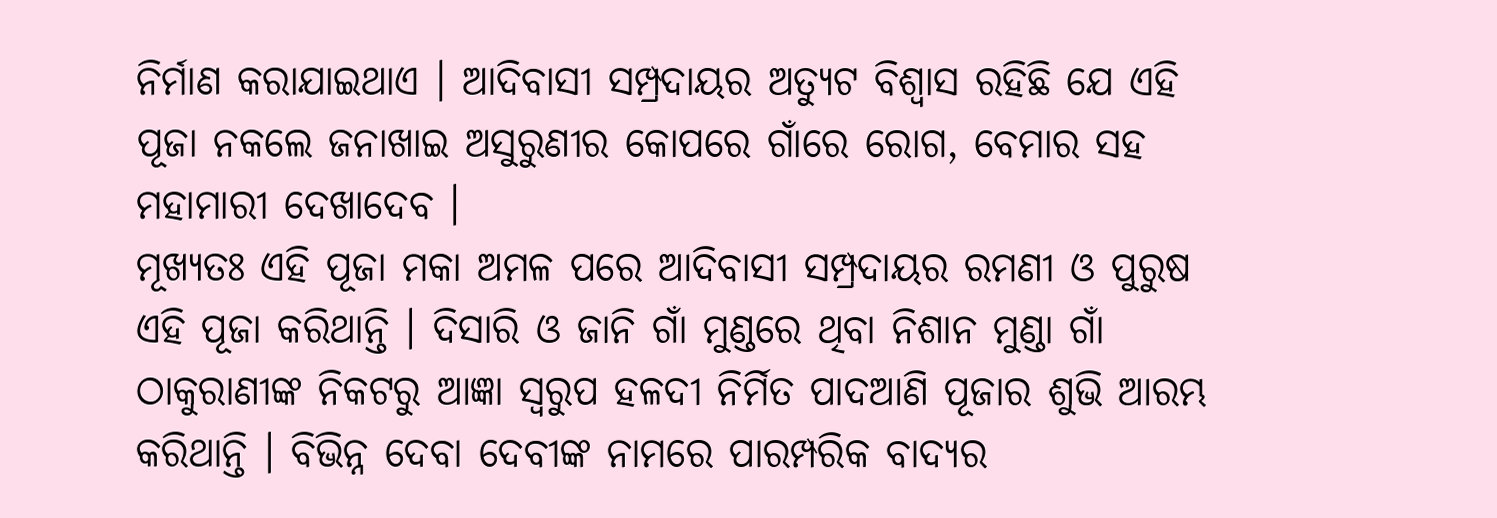ନିର୍ମାଣ କରାଯାଇଥାଏ । ଆଦିବାସୀ ସମ୍ପ୍ରଦାୟର ଅତ୍ୟୁଟ ବିଶ୍ବାସ ରହିଛି ଯେ ଏହି ପୂଜା ନକଲେ ଜନାଖାଇ ଅସୁରୁଣୀର କୋପରେ ଗାଁରେ ରୋଗ, ବେମାର ସହ ମହାମାରୀ ଦେଖାଦେବ ।
ମୂଖ୍ୟତଃ ଏହି ପୂଜା ମକା ଅମଳ ପରେ ଆଦିବାସୀ ସମ୍ପ୍ରଦାୟର ରମଣୀ ଓ ପୁରୁଷ ଏହି ପୂଜା କରିଥାନ୍ତି । ଦିସାରି ଓ ଜାନି ଗାଁ ମୁଣ୍ଡରେ ଥିବା ନିଶାନ ମୁଣ୍ଡା ଗାଁ ଠାକୁରାଣୀଙ୍କ ନିକଟରୁ ଆଜ୍ଞା ସ୍ବରୁପ ହଳଦୀ ନିର୍ମିତ ପାଦଆଣି ପୂଜାର ଶୁଭି ଆରମ୍ଭ କରିଥାନ୍ତି । ବିଭିନ୍ନ ଦେବା ଦେବୀଙ୍କ ନାମରେ ପାରମ୍ପରିକ ବାଦ୍ୟର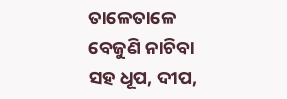ତାଳେତାଳେ ବେଜୁଣି ନାଚିବା ସହ ଧୂପ, ଦୀପ,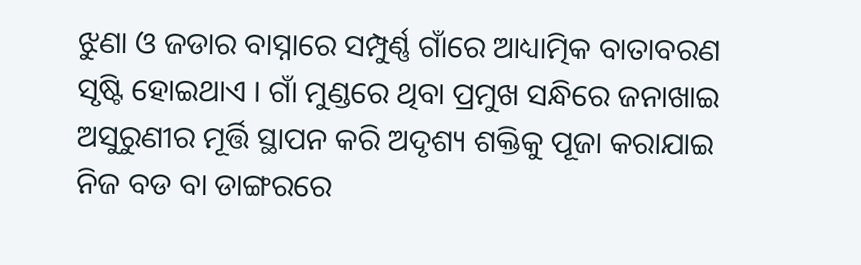ଝୁଣା ଓ ଜଡାର ବାସ୍ନାରେ ସମ୍ପୁର୍ଣ୍ଣ ଗାଁରେ ଆଧ୍ୟାତ୍ମିକ ବାତାବରଣ ସୃଷ୍ଟି ହୋଇଥାଏ । ଗାଁ ମୁଣ୍ଡରେ ଥିବା ପ୍ରମୁଖ ସନ୍ଧିରେ ଜନାଖାଇ ଅସୁରୁଣୀର ମୂର୍ତ୍ତି ସ୍ଥାପନ କରି ଅଦୃଶ୍ୟ ଶକ୍ତିକୁ ପୂଜା କରାଯାଇ ନିଜ ବଡ ବା ଡାଙ୍ଗରରେ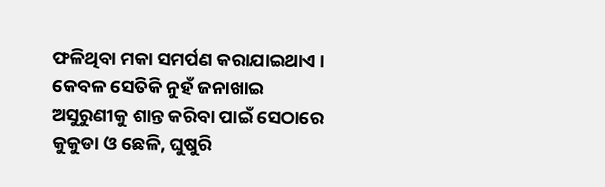ଫଳିଥିବା ମକା ସମର୍ପଣ କରାଯାଇଥାଏ । କେବଳ ସେତିକି ନୁହଁ ଜନାଖାଇ ଅସୁରୁଣୀକୁ ଶାନ୍ତ କରିବା ପାଇଁ ସେଠାରେ କୁକୁଡା ଓ ଛେଳି, ଘୁଷୁରି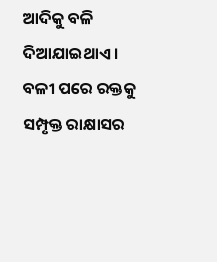ଆଦିକୁ ବଳି ଦିଆଯାଇଥାଏ । ବଳୀ ପରେ ରକ୍ତକୁ ସମ୍ପୃକ୍ତ ରାକ୍ଷାସର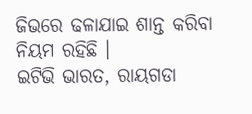ଜିଭରେ ଢଳାଯାଇ ଶାନ୍ତ କରିବା ନିୟମ ରହିଛି ।
ଇଟିଭି ଭାରତ, ରାୟଗଡା